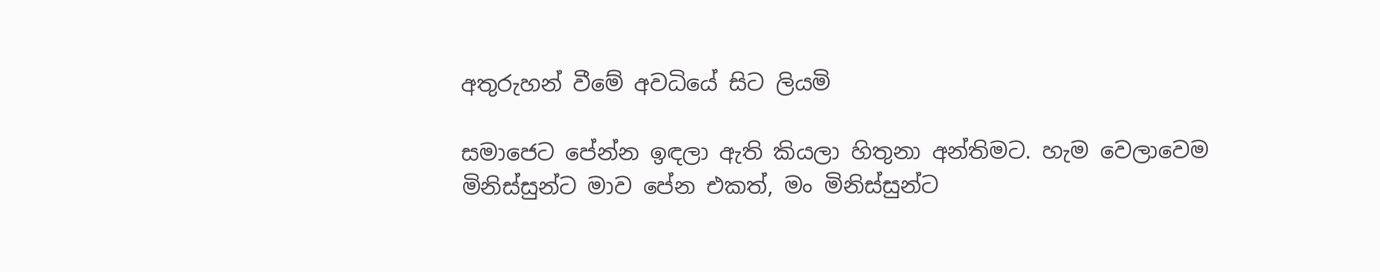අතුරුහන් වීමේ අවධියේ සිට ලියමි

සමාජෙට පේන්න ඉඳලා ඇති කියලා හිතුනා අන්තිමට. හැම වෙලාවෙම මිනිස්සුන්ට මාව පේන එකත්, මං මිනිස්සුන්ට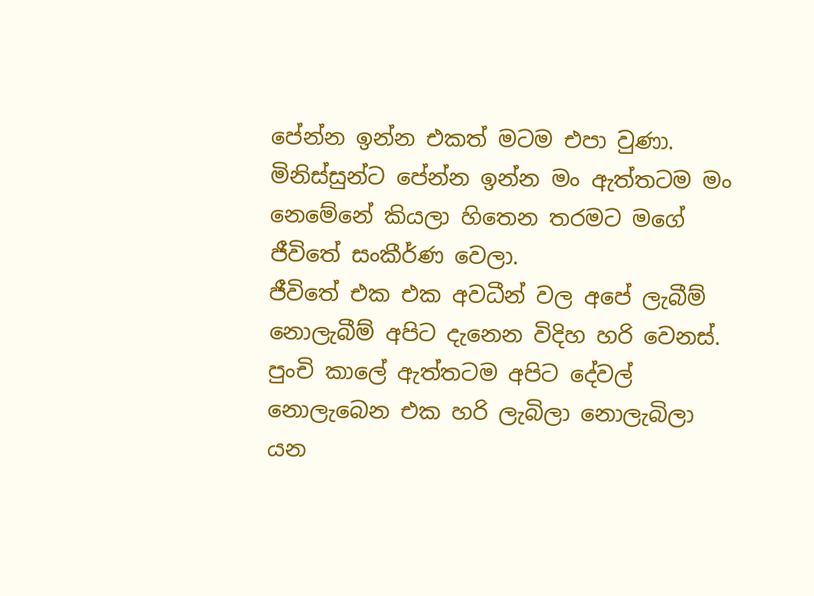පේන්න ඉන්න එකත් මටම එපා වුණා. මිනිස්සුන්ට පේන්න ඉන්න මං ඇත්තටම මං නෙමේනේ කියලා හිතෙන තරමට මගේ ජීවිතේ සංකීර්ණ වෙලා.
ජීවිතේ එක එක අවධීන් වල අපේ ලැබීම් නොලැබීම් අපිට දැනෙන විදිහ හරි වෙනස්. පුංචි කාලේ ඇත්තටම අපිට දේවල් නොලැබෙන එක හරි ලැබිලා නොලැබිලා යන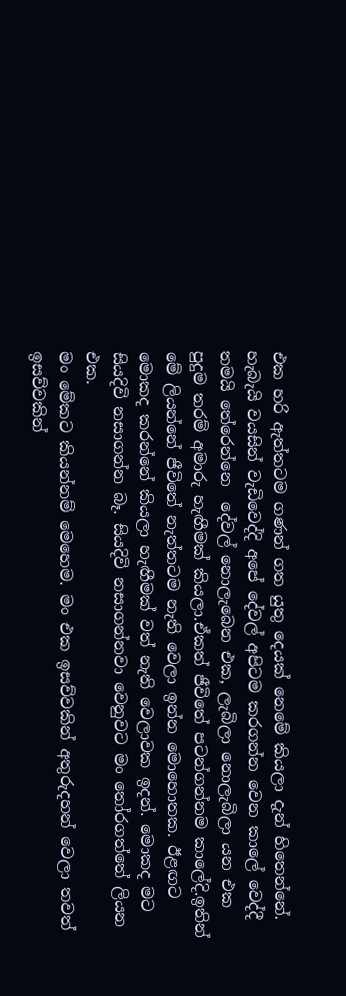එක හරි ඇත්තටම ගණන් ගත යුතු දෙයක් නෙමේ කියලා දැන් හිතෙන්නේ. හැබැයි වයසින් වැඩිවෙද්දි අපේ දේවල් අපිටම කරගන්න වෙන කාලේ වෙද්දී තමයි තේරෙන්නෙ  දේවල් නොලැබෙන එක, ලැබිලා නොලැබිලා යන එක පුදුම තරම් අමාරු හැඟීමක් කියලා.ඒකත් ජීවිතේ පටන්ගන්නම කාලේදි.ඉතින් මේ ලියන්නේ ජීවිතේ නැත්තටම නැති වෙලා ඉන්න මොහොතක. ඊළඟට මොකද කරන්නේ කියලා හැඟීමක් වත් නැති වෙලාවක ඉදන්. මොකද මට සියදිවි නසාගන්න බෑ. සියදිවි නසාගන්නවා වෙනුවට මං තෝරගත්තේ ලියන එක.
මං මේකට කියන්නම් මෙහෙම. මං එක ඉසව්වකින් අතුරුදහන් වෙලා තවත් ඉසව්වකින්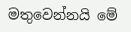මතුවෙන්නයි මේ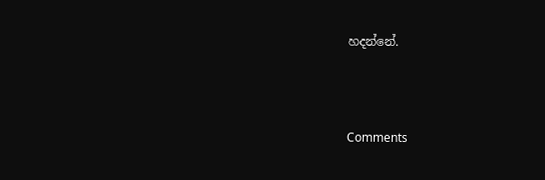හදන්නේ.



Comments